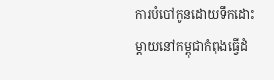ការបំបៅកូនដោយទឹកដោះម្តាយនៅកម្ពុជាកំពុងធ្វើដំ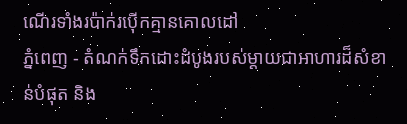ណើរទាំងរប៉ាក់រប៉ើកគ្មានគោលដៅ
ភ្នំពេញ - តំណក់ទឹកដោះដំបូងរបស់ម្តាយជាអាហារដ៏សំខាន់បំផុត និង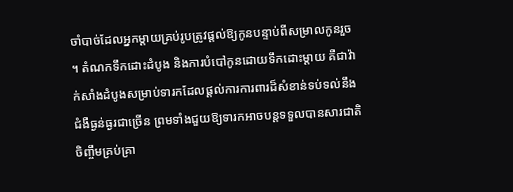ចាំបាច់ដែលអ្នកម្តាយគ្រប់រូបត្រូវផ្តល់ឱ្យកូនបន្ទាប់ពីសម្រាលកូនរួច ។ តំណកទឹកដោះដំបូង និងការបំបៅកូនដោយទឹកដោះម្តាយ គឺជាវ៉ាក់សាំងដំបូងសម្រាប់ទារកដែលផ្តល់ការការពារដ៏សំខាន់ទប់ទល់នឹងជំងឺធ្ងន់ធ្ងរជាច្រើន ព្រមទាំងជួយឱ្យទារកអាចបន្តទទួលបានសារជាតិចិញ្ចឹមគ្រប់គ្រា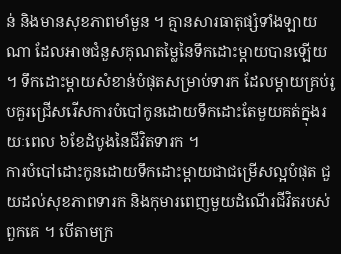ន់ និងមានសុខភាពមាំមួន ។ គ្មានសារធាតុផ្សំទាំងឡាយណា ដែលអាចជំនួសគុណតម្លៃនៃទឹកដោះម្តាយបានឡើយ ។ ទឹកដោះម្តាយសំខាន់បំផុតសម្រាប់ទារក ដែលម្តាយគ្រប់រូបគួរជ្រើសរើសការបំបៅកូនដោយទឹកដោះតែមួយគត់ក្នុងរយៈពេល ៦ខែដំបូងនៃជីវិតទារក ។
ការបំបៅដោះកូនដោយទឹកដោះម្តាយជាជម្រើសល្អបំផុត ជួយដល់សុខភាពទារក និងកុមារពេញមួយដំណើរជីវិតរបស់ពួកគេ ។ បើតាមក្រ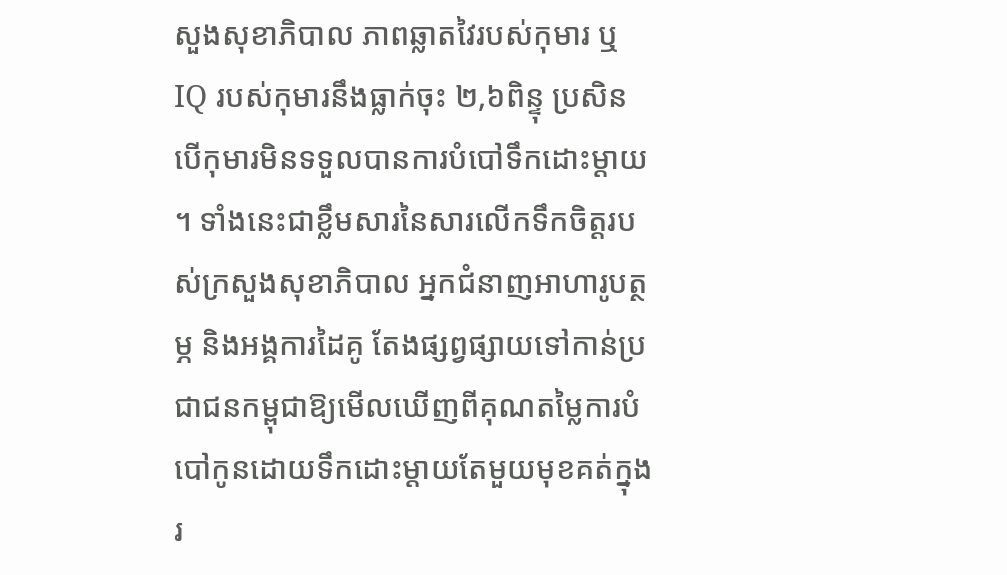សួងសុខាភិបាល ភាពឆ្លាតវៃរបស់កុមារ ឬ IQ របស់កុមារនឹងធ្លាក់ចុះ ២,៦ពិន្ទុ ប្រសិនបើកុមារមិនទទួលបានការបំបៅទឹកដោះម្តាយ ។ ទាំងនេះជាខ្លឹមសារនៃសារលើកទឹកចិត្តរបស់ក្រសួងសុខាភិបាល អ្នកជំនាញអាហារូបត្ថម្ភ និងអង្គការដៃគូ តែងផ្សព្វផ្សាយទៅកាន់ប្រជាជនកម្ពុជាឱ្យមើលឃើញពីគុណតម្លៃការបំបៅកូនដោយទឹកដោះម្តាយតែមួយមុខគត់ក្នុងរ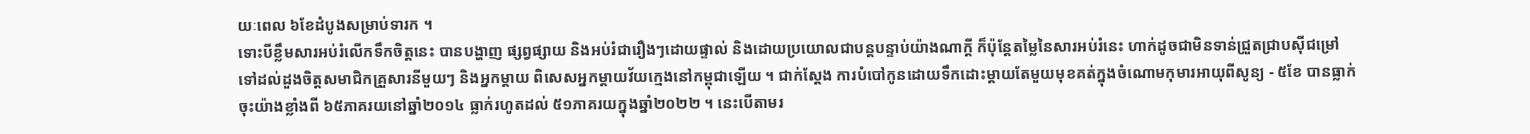យៈពេល ៦ខែដំបូងសម្រាប់ទារក ។
ទោះបីខ្លឹមសារអប់រំលើកទឹកចិត្តនេះ បានបង្ហាញ ផ្សព្វផ្សាយ និងអប់រំជារឿងៗដោយផ្ទាល់ និងដោយប្រយោលជាបន្តបន្ទាប់យ៉ាងណាក្តី ក៏ប៉ុន្តែតម្លៃនៃសារអប់រំនេះ ហាក់ដូចជាមិនទាន់ជ្រួតជ្រាបស៊ីជម្រៅទៅដល់ដួងចិត្តសមាជិកគ្រួសារនីមួយៗ និងអ្នកម្តាយ ពិសេសអ្នកម្តាយវ័យក្មេងនៅកម្ពុជាឡើយ ។ ជាក់ស្តែង ការបំបៅកូនដោយទឹកដោះម្តាយតែមួយមុខគត់ក្នុងចំណោមកុមារអាយុពីសូន្យ - ៥ខែ បានធ្លាក់ចុះយ៉ាងខ្លាំងពី ៦៥ភាគរយនៅឆ្នាំ២០១៤ ធ្លាក់រហូតដល់ ៥១ភាគរយក្នុងឆ្នាំ២០២២ ។ នេះបើតាមរ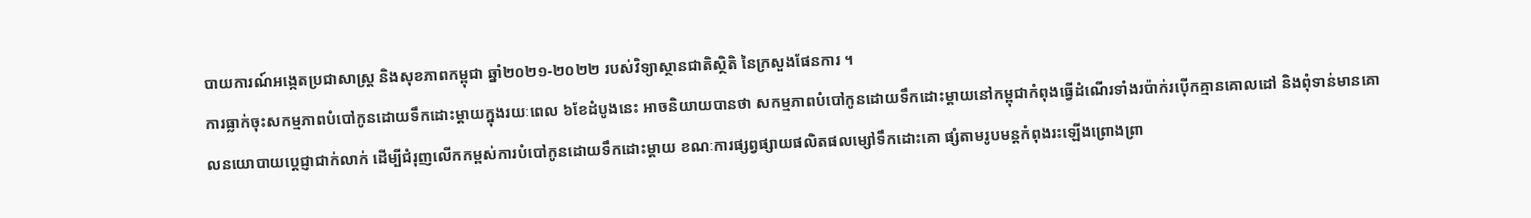បាយការណ៍អង្កេតប្រជាសាស្ត្រ និងសុខភាពកម្ពុជា ឆ្នាំ២០២១-២០២២ របស់វិទ្យាស្ថានជាតិស្ថិតិ នៃក្រសួងផែនការ ។
ការធ្លាក់ចុះសកម្មភាពបំបៅកូនដោយទឹកដោះម្តាយក្នុងរយៈពេល ៦ខែដំបូងនេះ អាចនិយាយបានថា សកម្មភាពបំបៅកូនដោយទឹកដោះម្តាយនៅកម្ពុជាកំពុងធ្វើដំណើរទាំងរប៉ាក់រប៉ើកគ្មានគោលដៅ និងពុំទាន់មានគោលនយោបាយប្តេជ្ញាជាក់លាក់ ដើម្បីជំរុញលើកកម្ពស់ការបំបៅកូនដោយទឹកដោះម្តាយ ខណៈការផ្សព្វផ្សាយផលិតផលម្សៅទឹកដោះគោ ផ្សំតាមរូបមន្តកំពុងរះឡើងព្រោងព្រា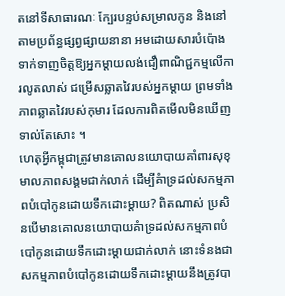តនៅទីសាធារណៈ ក្បែរបន្ទប់សម្រាលកូន និងនៅតាមប្រព័ន្ធផ្សព្វផ្សាយនានា អមដោយសារបំប៉ោងទាក់ទាញចិត្តឱ្យអ្នកម្តាយលង់ជឿពាណិជ្ជកម្មលើការលូតលាស់ ជម្រើសឆ្លាតវៃរបស់អ្នកម្តាយ ព្រមទាំងភាពឆ្លាតវៃរបស់កុមារ ដែលការពិតមើលមិនឃើញទាល់តែសោះ ។
ហេតុអ្វីកម្ពុជាត្រូវមានគោលនយោបាយគាំពារសុខុមាលភាពសង្គមជាក់លាក់ ដើម្បីគំាទ្រដល់សកម្មភាពបំបៅកូនដោយទឹកដោះម្តាយ? ពិតណាស់ ប្រសិនបើមានគោលនយោបាយគំាទ្រដល់សកម្មភាពបំបៅកូនដោយទឹកដោះម្តាយជាក់លាក់ នោះទំនងជាសកម្មភាពបំបៅកូនដោយទឹកដោះម្តាយនឹងត្រូវបា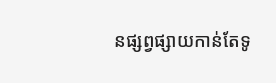នផ្សព្វផ្សាយកាន់តែទូ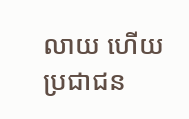លាយ ហើយប្រជាជន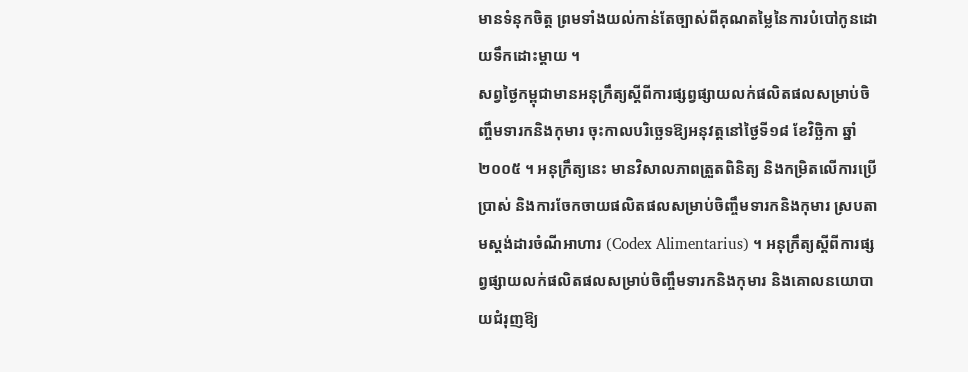មានទំនុកចិត្ត ព្រមទាំងយល់កាន់តែច្បាស់ពីគុណតម្លៃនៃការបំបៅកូនដោយទឹកដោះម្តាយ ។
សព្វថ្ងៃកម្ពុជាមានអនុក្រឹត្យស្តីពីការផ្សព្វផ្សាយលក់ផលិតផលសម្រាប់ចិញ្ចឹមទារកនិងកុមារ ចុះកាលបរិច្ឆេទឱ្យអនុវត្តនៅថ្ងៃទី១៨ ខែវិច្ឆិកា ឆ្នាំ២០០៥ ។ អនុក្រឹត្យនេះ មានវិសាលភាពត្រួតពិនិត្យ និងកម្រិតលើការប្រើប្រាស់ និងការចែកចាយផលិតផលសម្រាប់ចិញ្ចឹមទារកនិងកុមារ ស្របតាមស្តង់ដារចំណីអាហារ (Codex Alimentarius) ។ អនុក្រឹត្យស្តីពីការផ្សព្វផ្សាយលក់ផលិតផលសម្រាប់ចិញ្ចឹមទារកនិងកុមារ និងគោលនយោបាយជំរុញឱ្យ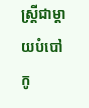ស្ត្រីជាម្តាយបំបៅកូ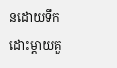នដោយទឹកដោះម្តាយគួ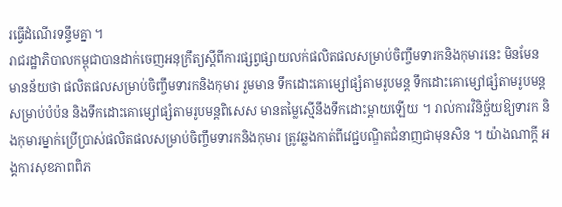រធ្វើដំណើរទន្ទឹមគ្នា ។
រាជរដ្ឋាភិបាលកម្ពុជាបានដាក់ចេញអនុក្រឹត្យស្តីពីការផ្សព្វផ្សាយលក់ផលិតផលសម្រាប់ចិញ្ចឹមទារកនិងកុមារនេះ មិនមែនមានន័យថា ផលិតផលសម្រាប់ចិញ្ចឹមទារកនិងកុមារ រួមមាន ទឹកដោះគោម្សៅផ្សំតាមរូបមន្ត ទឹកដោះគោម្សៅផ្សំតាមរូបមន្តសម្រាប់បំប៉ន និងទឹកដោះគោម្សៅផ្សំតាមរូបមន្តពិសេស មានតម្លៃស្មើនឹងទឹកដោះម្តាយឡើយ ។ រាល់ការវិនិច្ឆ័យឱ្យទារក និងកុមារម្នាក់ប្រើប្រាស់ផលិតផលសម្រាប់ចិញ្ចឹមទារកនិងកុមារ ត្រូវឆ្លងកាត់ពីវេជ្ជបណ្ឌិតជំនាញជាមុនសិន ។ យ៉ាងណាក្តី អង្គការសុខភាពពិភ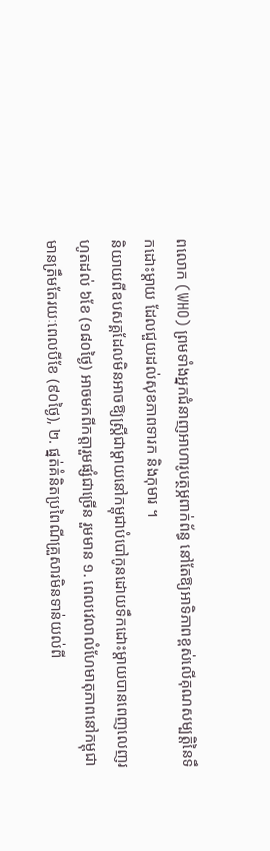ពលោក (WHO) ព្រមទាំងអ្នកជំនាញអាហារូបត្ថម្ភពាក់ព័ន្ធ នៅតែឱ្យអាទិភាពខ្ពស់លើគុណសម្បត្តិនៃទឹកដោះម្តាយ ដែលជួយដល់សុខភាពទារក និងកុមារ ។
និយាយពីឧបសគ្គដែលមិនអាចឱ្យស្ត្រីជាម្តាយនៅកម្ពុជាបំបៅកូនដោយទឹកដោះម្តាយបានពេញលេញរហូតដល់ ៦ខែ (១៨០ថ្ងៃ) អាចមកពីកត្តារួមផ្សំជាច្រើន រួមមាន ១. ពេលវេលាលំហែមាតុភាពនៅកម្ពុជាមានត្រឹមតែរយៈពេលបីខែ (៩០ថ្ងៃ), ២. ផ្នត់គំនិតប្រពៃណីគ្រួសារមិនទាន់យល់ពី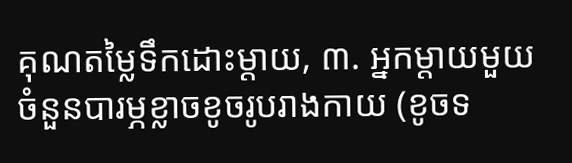គុណតម្លៃទឹកដោះម្តាយ, ៣. អ្នកម្តាយមួយចំនួនបារម្ភខ្លាចខូចរូបរាងកាយ (ខូចទ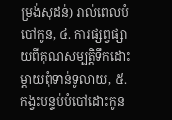ម្រង់សុដន់) រាល់ពេលបំបៅកូន, ៤. ការផ្សព្វផ្សាយពីគុណសម្បត្តិទឹកដោះម្តាយពុំទាន់ទូលាយ, ៥. កង្វះបន្ទប់បំបៅដោះកូន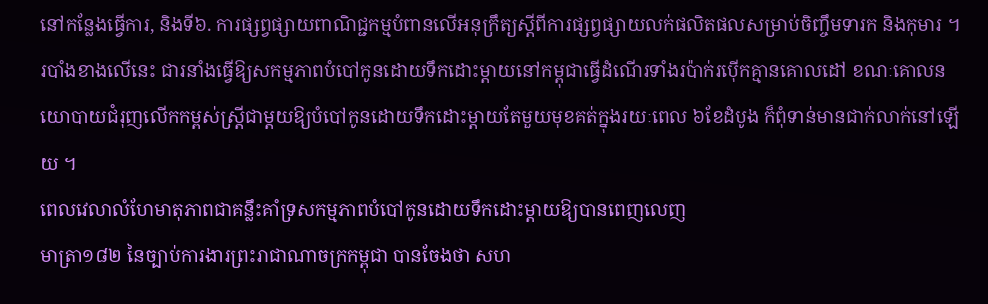នៅកន្លែងធ្វើការ, និងទី៦. ការផ្សព្វផ្សាយពាណិជ្ជកម្មបំពានលើអនុក្រឹត្យស្តីពីការផ្សព្វផ្សាយលក់ផលិតផលសម្រាប់ចិញ្ចឹមទារក និងកុមារ ។
របាំងខាងលើនេះ ជារនាំងធ្វើឱ្យសកម្មភាពបំបៅកូនដោយទឹកដោះម្តាយនៅកម្ពុជាធ្វើដំណើរទាំងរប៉ាក់រប៉ើកគ្មានគោលដៅ ខណៈគោលនយោបាយជំរុញលើកកម្ពស់ស្ត្រីជាម្តយឱ្យបំបៅកូនដោយទឹកដោះម្តាយតែមួយមុខគត់ក្នុងរយៈពេល ៦ខែដំបូង ក៏ពុំទាន់មានជាក់លាក់នៅឡើយ ។
ពេលវេលាលំហែមាតុភាពជាគន្លឹះគាំទ្រសកម្មភាពបំបៅកូនដោយទឹកដោះម្តាយឱ្យបានពេញលេញ
មាត្រា១៨២ នៃច្បាប់ការងារព្រះរាជាណាចក្រកម្ពុជា បានចែងថា សហ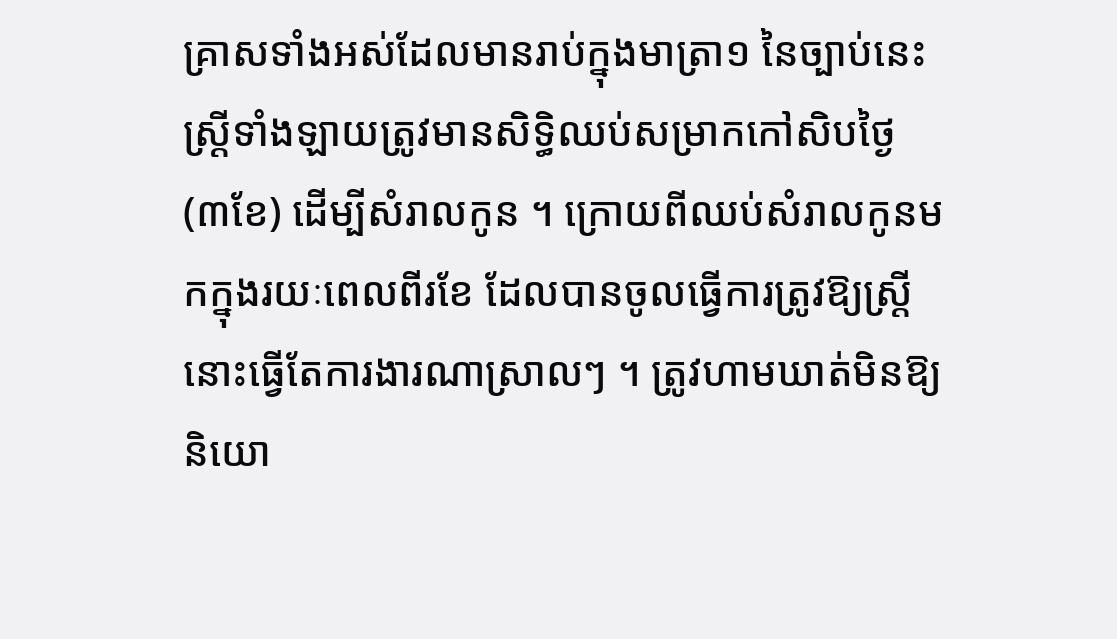គ្រាសទាំងអស់ដែលមានរាប់ក្នុងមាត្រា១ នៃច្បាប់នេះ ស្ត្រីទាំងឡាយត្រូវមានសិទ្ធិឈប់សម្រាកកៅសិបថ្ងៃ (៣ខែ) ដើម្បីសំរាលកូន ។ ក្រោយពីឈប់សំរាលកូនមកក្នុងរយៈពេលពីរខែ ដែលបានចូលធ្វើការត្រូវឱ្យស្ត្រីនោះធ្វើតែការងារណាស្រាលៗ ។ ត្រូវហាមឃាត់មិនឱ្យនិយោ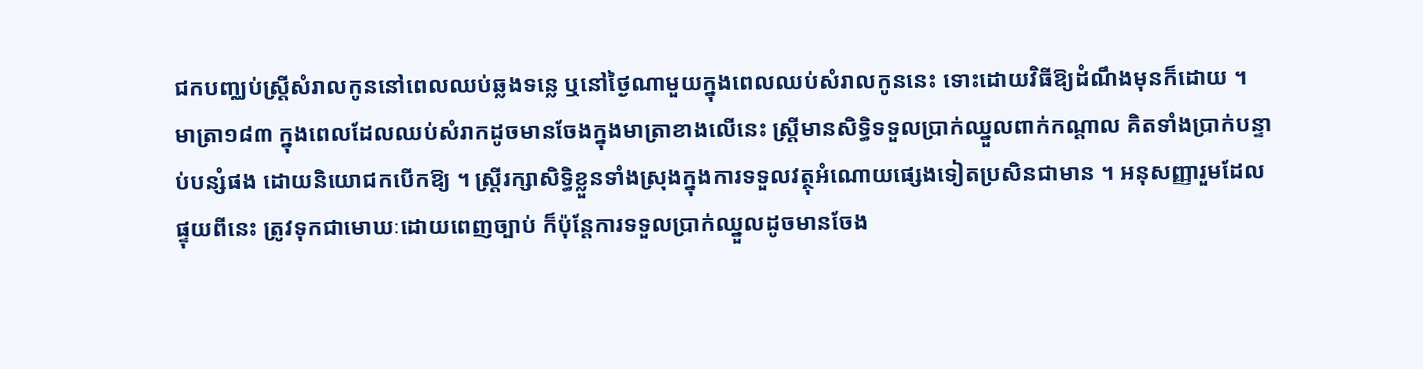ជកបញ្ឈប់ស្ត្រីសំរាលកូននៅពេលឈប់ឆ្លងទន្លេ ឬនៅថ្ងៃណាមួយក្នុងពេលឈប់សំរាលកូននេះ ទោះដោយវិធីឱ្យដំណឹងមុនក៏ដោយ ។
មាត្រា១៨៣ ក្នុងពេលដែលឈប់សំរាកដូចមានចែងក្នុងមាត្រាខាងលើនេះ ស្ត្រីមានសិទ្ធិទទួលប្រាក់ឈ្នួលពាក់កណ្តាល គិតទាំងប្រាក់បន្ទាប់បន្សំផង ដោយនិយោជកបើកឱ្យ ។ ស្រ្តីរក្សាសិទ្ធិខ្លួនទាំងស្រុងក្នុងការទទួលវត្ថុអំណោយផ្សេងទៀតប្រសិនជាមាន ។ អនុសញ្ញារួមដែលផ្ទុយពីនេះ ត្រូវទុកជាមោឃៈដោយពេញច្បាប់ ក៏ប៉ុន្តែការទទួលប្រាក់ឈ្នួលដូចមានចែង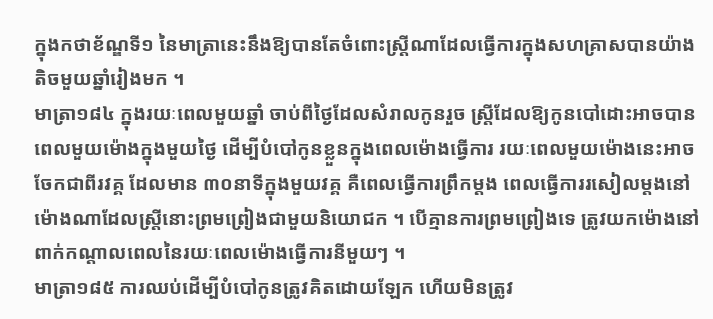ក្នុងកថាខ័ណ្ឌទី១ នៃមាត្រានេះនឹងឱ្យបានតែចំពោះស្ត្រីណាដែលធ្វើការក្នុងសហគ្រាសបានយ៉ាងតិចមួយឆ្នាំរៀងមក ។
មាត្រា១៨៤ ក្នុងរយៈពេលមួយឆ្នាំ ចាប់ពីថ្ងៃដែលសំរាលកូនរួច ស្ត្រីដែលឱ្យកូនបៅដោះអាចបានពេលមួយម៉ោងក្នុងមួយថ្ងៃ ដើម្បីបំបៅកូនខ្លួនក្នុងពេលម៉ោងធ្វើការ រយៈពេលមួយម៉ោងនេះអាចចែកជាពីរវគ្គ ដែលមាន ៣០នាទីក្នុងមួយវគ្គ គឺពេលធ្វើការព្រឹកម្តង ពេលធ្វើការរសៀលម្តងនៅម៉ោងណាដែលស្ត្រីនោះព្រមព្រៀងជាមួយនិយោជក ។ បើគ្មានការព្រមព្រៀងទេ ត្រូវយកម៉ោងនៅពាក់កណ្តាលពេលនៃរយៈពេលម៉ោងធ្វើការនីមួយៗ ។
មាត្រា១៨៥ ការឈប់ដើម្បីបំបៅកូនត្រូវគិតដោយឡែក ហើយមិនត្រូវ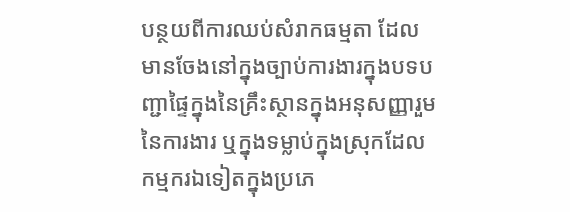បន្ថយពីការឈប់សំរាកធម្មតា ដែលមានចែងនៅក្នុងច្បាប់ការងារក្នុងបទបញ្ជាផ្ទៃក្នុងនៃគ្រឹះស្ថានក្នុងអនុសញ្ញារួមនៃការងារ ឬក្នុងទម្លាប់ក្នុងស្រុកដែលកម្មករឯទៀតក្នុងប្រភេ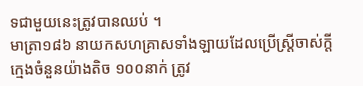ទជាមួយនេះត្រូវបានឈប់ ។
មាត្រា១៨៦ នាយកសហគ្រាសទាំងឡាយដែលប្រើស្ត្រីចាស់ក្តីក្មេងចំនួនយ៉ាងតិច ១០០នាក់ ត្រូវ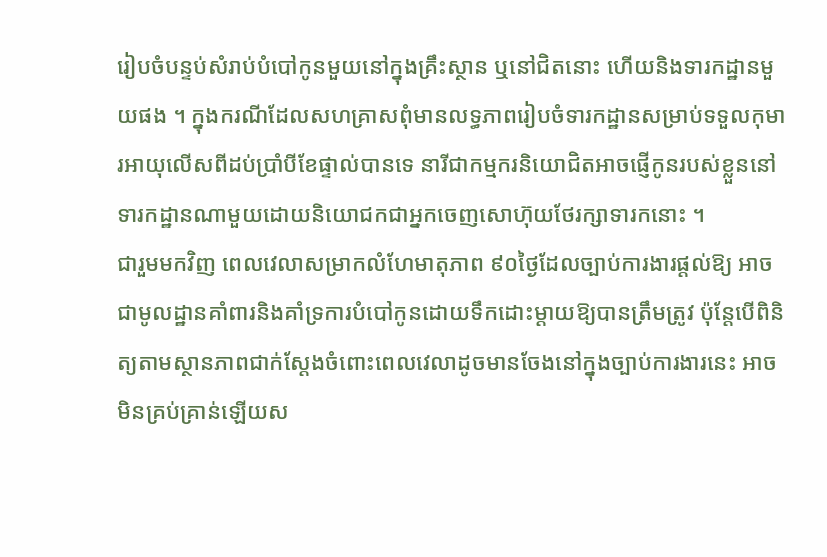រៀបចំបន្ទប់សំរាប់បំបៅកូនមួយនៅក្នុងគ្រឹះស្ថាន ឬនៅជិតនោះ ហើយនិងទារកដ្ឋានមួយផង ។ ក្នុងករណីដែលសហគ្រាសពុំមានលទ្ធភាពរៀបចំទារកដ្ឋានសម្រាប់ទទួលកុមារអាយុលើសពីដប់ប្រាំបីខែផ្ទាល់បានទេ នារីជាកម្មករនិយោជិតអាចផ្ញើកូនរបស់ខ្លួននៅទារកដ្ឋានណាមួយដោយនិយោជកជាអ្នកចេញសោហ៊ុយថែរក្សាទារកនោះ ។
ជារួមមកវិញ ពេលវេលាសម្រាកលំហែមាតុភាព ៩០ថ្ងៃដែលច្បាប់ការងារផ្តល់ឱ្យ អាចជាមូលដ្ឋានគាំពារនិងគាំទ្រការបំបៅកូនដោយទឹកដោះម្តាយឱ្យបានត្រឹមត្រូវ ប៉ុន្តែបើពិនិត្យតាមស្ថានភាពជាក់ស្តែងចំពោះពេលវេលាដូចមានចែងនៅក្នុងច្បាប់ការងារនេះ អាចមិនគ្រប់គ្រាន់ឡើយស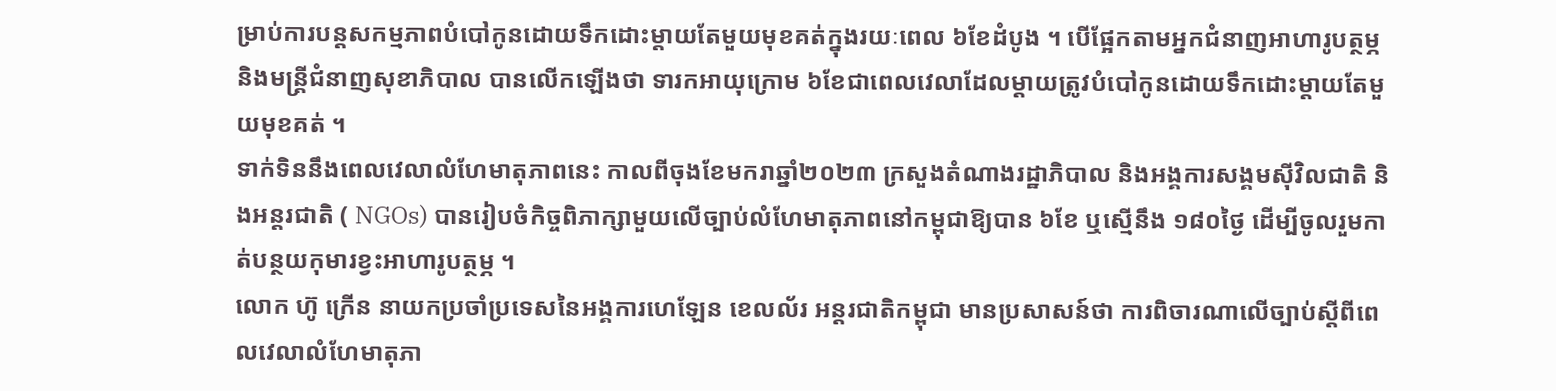ម្រាប់ការបន្តសកម្មភាពបំបៅកូនដោយទឹកដោះម្តាយតែមួយមុខគត់ក្នុងរយៈពេល ៦ខែដំបូង ។ បើផ្អែកតាមអ្នកជំនាញអាហារូបត្ថម្ភ និងមន្ត្រីជំនាញសុខាភិបាល បានលើកឡើងថា ទារកអាយុក្រោម ៦ខែជាពេលវេលាដែលម្តាយត្រូវបំបៅកូនដោយទឹកដោះម្តាយតែមួយមុខគត់ ។
ទាក់ទិននឹងពេលវេលាលំហែមាតុភាពនេះ កាលពីចុងខែមករាឆ្នាំ២០២៣ ក្រសួងតំណាងរដ្ឋាភិបាល និងអង្គការសង្គមស៊ីវិលជាតិ និងអន្តរជាតិ ( NGOs) បានរៀបចំកិច្ចពិភាក្សាមួយលើច្បាប់លំហែមាតុភាពនៅកម្ពុជាឱ្យបាន ៦ខែ ឬស្មើនឹង ១៨០ថ្ងៃ ដើម្បីចូលរួមកាត់បន្ថយកុមារខ្វះអាហារូបត្ថម្ភ ។
លោក ហ៊ូ ក្រើន នាយកប្រចាំប្រទេសនៃអង្គការហេឡែន ខេលល័រ អន្តរជាតិកម្ពុជា មានប្រសាសន៍ថា ការពិចារណាលើច្បាប់ស្តីពីពេលវេលាលំហែមាតុភា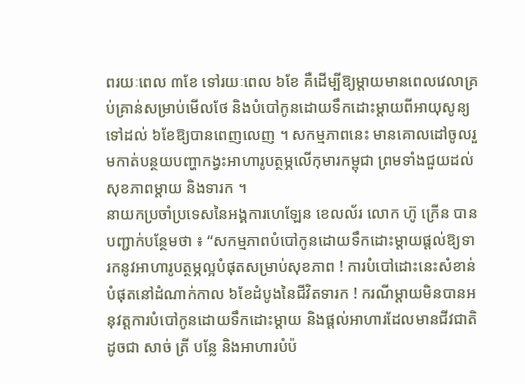ពរយៈពេល ៣ខែ ទៅរយៈពេល ៦ខែ គឺដើម្បីឱ្យម្តាយមានពេលវេលាគ្រប់គ្រាន់សម្រាប់មើលថែ និងបំបៅកូនដោយទឹកដោះម្តាយពីអាយុសូន្យទៅដល់ ៦ខែឱ្យបានពេញលេញ ។ សកម្មភាពនេះ មានគោលដៅចូលរួមកាត់បន្ថយបញ្ហាកង្វះអាហារូបត្ថម្ភលើកុមារកម្ពុជា ព្រមទាំងជួយដល់សុខភាពម្តាយ និងទារក ។
នាយកប្រចាំប្រទេសនៃអង្គការហេឡែន ខេលល័រ លោក ហ៊ូ ក្រើន បានបញ្ជាក់បន្ថែមថា ៖ “សកម្មភាពបំបៅកូនដោយទឹកដោះម្តាយផ្តល់ឱ្យទារកនូវអាហារូបត្ថម្ភល្អបំផុតសម្រាប់សុខភាព ! ការបំបៅដោះនេះសំខាន់បំផុតនៅដំណាក់កាល ៦ខែដំបូងនៃជីវិតទារក ! ករណីម្ដាយមិនបានអនុវត្តការបំបៅកូនដោយទឹកដោះម្ដាយ និងផ្ដល់អាហារដែលមានជីវជាតិ ដូចជា សាច់ ត្រី បន្លែ និងអាហារបំប៉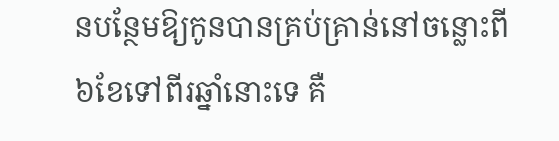នបន្ថែមឱ្យកូនបានគ្រប់គ្រាន់នៅចន្លោះពី ៦ខែទៅពីរឆ្នាំនោះទេ គឺ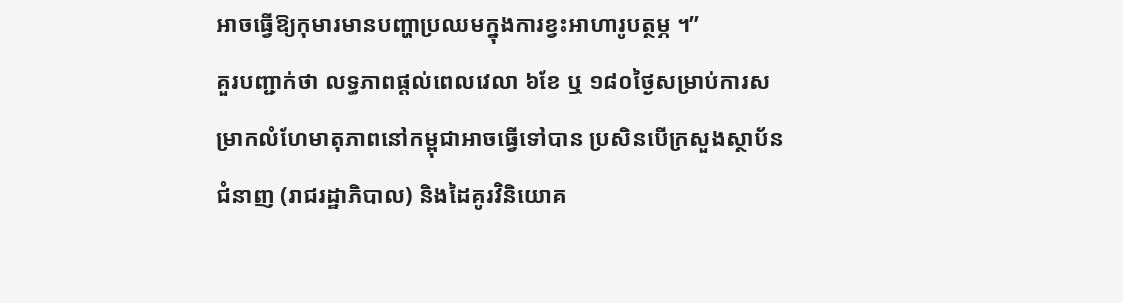អាចធ្វើឱ្យកុមារមានបញ្ហាប្រឈមក្នុងការខ្វះអាហារូបត្ថម្ភ ។”
គួរបញ្ជាក់ថា លទ្ធភាពផ្តល់ពេលវេលា ៦ខែ ឬ ១៨០ថ្ងៃសម្រាប់ការសម្រាកលំហែមាតុភាពនៅកម្ពុជាអាចធ្វើទៅបាន ប្រសិនបើក្រសួងស្ថាប័នជំនាញ (រាជរដ្ឋាភិបាល) និងដៃគូរវិនិយោគ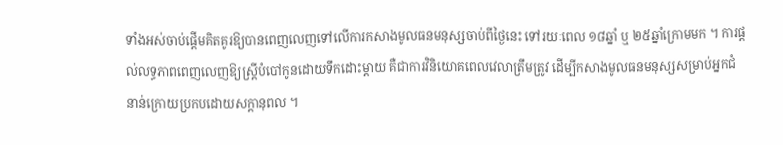ទាំងអស់ចាប់ផ្តើមគិតគូរឱ្យបានពេញលេញទៅលើការកសាងមូលធនមនុស្សចាប់ពីថ្ងៃនេះ ទៅរយៈពេល ១៨ឆ្នាំ ឬ ២៥ឆ្នាំក្រោមមក ។ ការផ្តល់លទ្ធភាពពេញលេញឱ្យស្ត្រីបំបៅកូនដោយទឹកដោះម្តាយ គឺជាការវិនិយោគពេលវេលាត្រឹមត្រូវ ដើម្បីកសាងមូលធនមនុស្សសម្រាប់អ្នកជំនាន់ក្រោយប្រកបដោយសក្តានុពល ។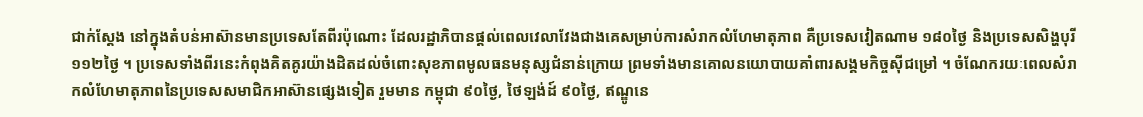ជាក់ស្តែង នៅក្នុងតំបន់អាស៊ានមានប្រទេសតែពីរប៉ុណោះ ដែលរដ្ឋាភិបានផ្តល់ពេលវេលាវែងជាងគេសម្រាប់ការសំរាកលំហែមាតុភាព គឺប្រទេសវៀតណាម ១៨០ថ្ងៃ និងប្រទេសសិង្ហបុរី ១១២ថ្ងៃ ។ ប្រទេសទាំងពីរនេះកំពុងគិតគូរយ៉ាងដិតដល់ចំពោះសុខភាពមូលធនមនុស្សជំនាន់ក្រោយ ព្រមទាំងមានគោលនយោបាយគាំពារសង្គមកិច្ចស៊ីជម្រៅ ។ ចំណែករយៈពេលសំរាកលំហែមាតុភាពនៃប្រទេសសមាជិកអាស៊ានផ្សេងទៀត រួមមាន កម្ពុជា ៩០ថ្ងៃ, ថៃឡង់ដ៍ ៩០ថ្ងៃ, ឥណ្ឌូនេ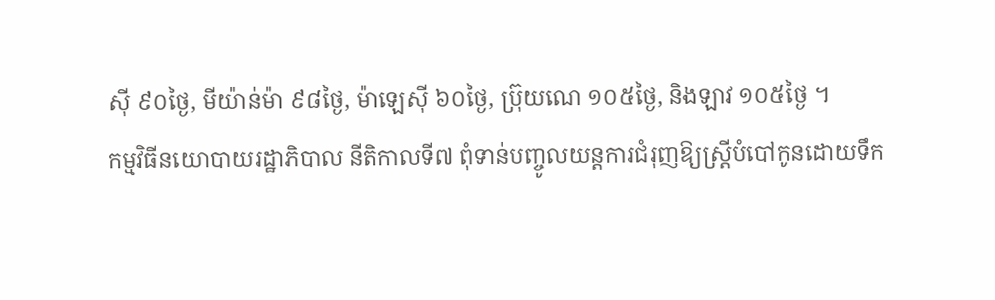ស៊ី ៩០ថ្ងៃ, មីយ៉ាន់ម៉ា ៩៨ថ្ងៃ, ម៉ាឡេស៊ី ៦០ថ្ងៃ, ប្រ៊ុយណេ ១០៥ថ្ងៃ, និងឡាវ ១០៥ថ្ងៃ ។
កម្មវិធីនយោបាយរដ្ឋាភិបាល នីតិកាលទី៧ ពុំទាន់បញ្ចូលយន្តការជំរុញឱ្យស្ត្រីបំបៅកូនដោយទឹក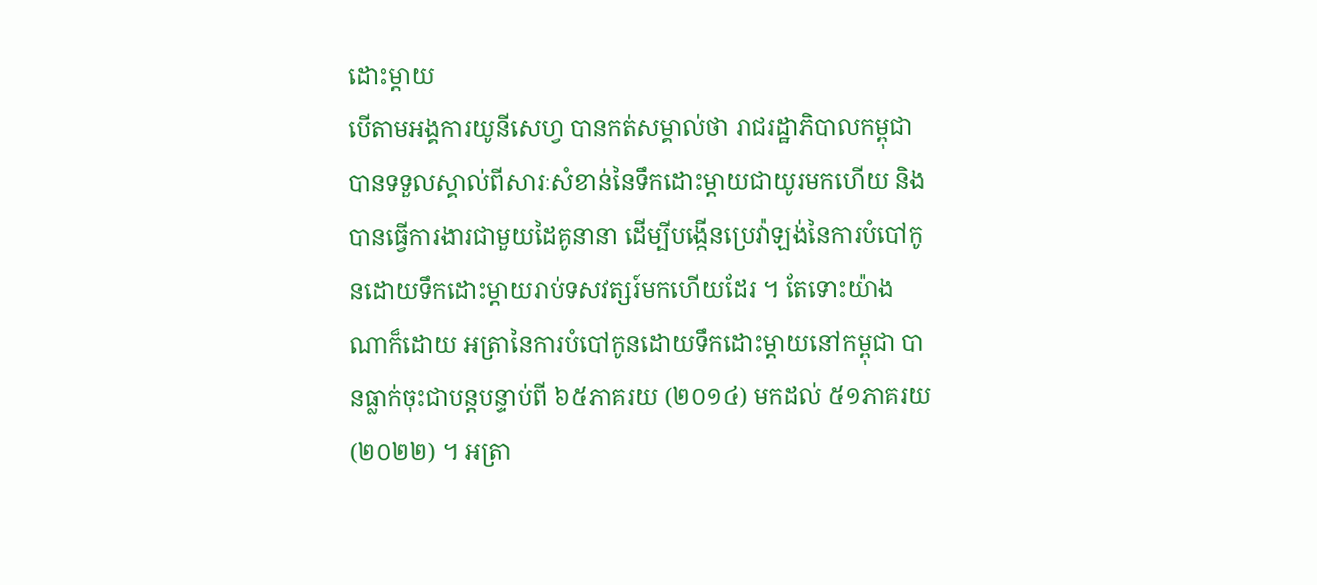ដោះម្តាយ
បើតាមអង្គការយូនីសេហ្វ បានកត់សម្គាល់ថា រាជរដ្ឋាភិបាលកម្ពុជាបានទទួលស្គាល់ពីសារៈសំខាន់នៃទឹកដោះម្តាយជាយូរមកហើយ និងបានធ្វើការងារជាមួយដៃគូនានា ដើម្បីបង្កើនប្រេវ៉ាឡង់នៃការបំបៅកូនដោយទឹកដោះម្តាយរាប់ទសវត្សរ៍មកហើយដែរ ។ តែទោះយ៉ាងណាក៏ដោយ អត្រានៃការបំបៅកូនដោយទឹកដោះម្តាយនៅកម្ពុជា បានធ្លាក់ចុះជាបន្តបន្ទាប់ពី ៦៥ភាគរយ (២០១៤) មកដល់ ៥១ភាគរយ (២០២២) ។ អត្រា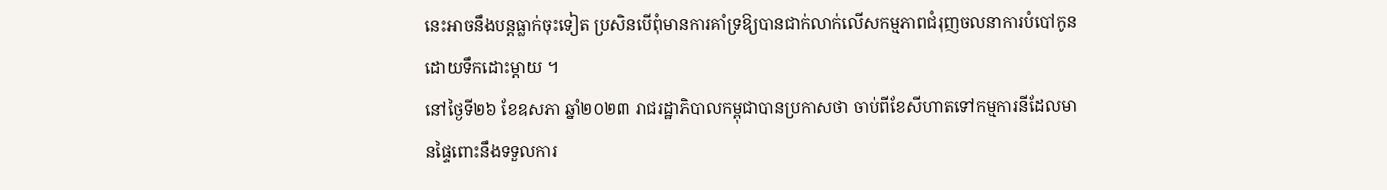នេះអាចនឹងបន្តធ្លាក់ចុះទៀត ប្រសិនបើពុំមានការគាំទ្រឱ្យបានជាក់លាក់លើសកម្មភាពជំរុញចលនាការបំបៅកូនដោយទឹកដោះម្តាយ ។
នៅថ្ងៃទី២៦ ខែឧសភា ឆ្នាំ២០២៣ រាជរដ្ឋាភិបាលកម្ពុជាបានប្រកាសថា ចាប់ពីខែសីហាតទៅកម្មការនីដែលមានផ្ទៃពោះនឹងទទួលការ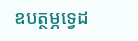ឧបត្ថម្ភទ្វេដ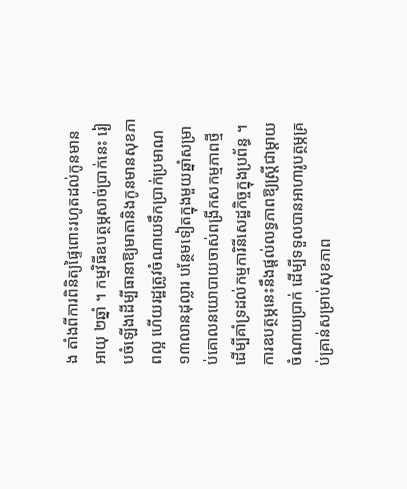ង តាំងពីការពិនិត្យផ្ទៃពោះរហូតដល់កូនមានអាយុ ២ឆ្នាំ ។ កម្មវិធីឧបត្ថម្ភសាច់ប្រាក់នេះ រៀបចំឡើងដើម្បីធានាឱ្យមាតានិងកូនមានសុខភាពល្អ ហើយរដ្ឋត្រូវចំណាយទឹកប្រាក់ប្រមាណ ១៣លានដុល្លារ បន្ថែមទៀតក្នុងមួយឆ្នាំសម្រាប់គោលនយោបាយចាស់ពង្រីកសកម្មភាពថ្មី ដើម្បីគាំទ្រដល់កម្មការិនីសេដ្ឋកិច្ចក្នុងប្រព័ន្ធ ។
ការឧបត្ថម្ភនេះនឹងផ្តល់លទ្ធភាពឱ្យស្ត្រីជាម្តាយចំណាយប្រាក់ ដើម្បីទទួលបានអាហារូបត្ថម្ភគ្រប់គ្រាន់សម្រាប់សុខភាព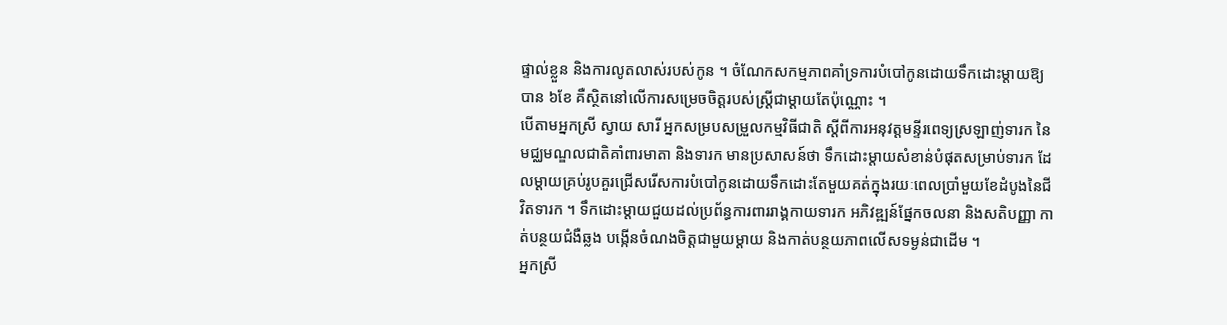ផ្ទាល់ខ្លួន និងការលូតលាស់របស់កូន ។ ចំណែកសកម្មភាពគាំទ្រការបំបៅកូនដោយទឹកដោះម្តាយឱ្យបាន ៦ខែ គឺស្ថិតនៅលើការសម្រេចចិត្តរបស់ស្ត្រីជាម្តាយតែប៉ុណ្ណោះ ។
បើតាមអ្នកស្រី ស្វាយ សារី អ្នកសម្របសម្រួលកម្មវិធីជាតិ ស្ដីពីការអនុវត្តមន្ទីរពេទ្យស្រឡាញ់ទារក នៃមជ្ឈមណ្ឌលជាតិគាំពារមាតា និងទារក មានប្រសាសន៍ថា ទឹកដោះម្តាយសំខាន់បំផុតសម្រាប់ទារក ដែលម្តាយគ្រប់រូបគួរជ្រើសរើសការបំបៅកូនដោយទឹកដោះតែមួយគត់ក្នុងរយៈពេលប្រាំមួយខែដំបូងនៃជីវិតទារក ។ ទឹកដោះម្តាយជួយដល់ប្រព័ន្ធការពាររាង្គកាយទារក អភិវឌ្ឍន៍ផ្នែកចលនា និងសតិបញ្ញា កាត់បន្ថយជំងឺឆ្លង បង្កើនចំណងចិត្តជាមួយម្តាយ និងកាត់បន្ថយភាពលើសទម្ងន់ជាដើម ។
អ្នកស្រី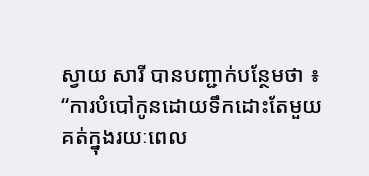ស្វាយ សារី បានបញ្ជាក់បន្ថែមថា ៖ “ការបំបៅកូនដោយទឹកដោះតែមួយគត់ក្នុងរយៈពេល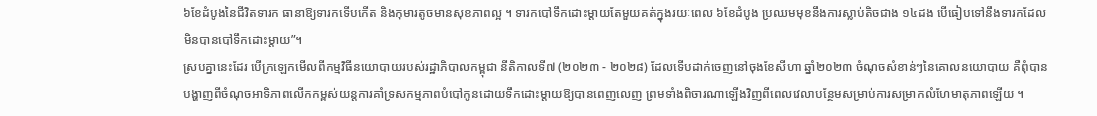៦ខែដំបូងនៃជីវិតទារក ធានាឱ្យទារកទើបកើត និងកុមារតូចមានសុខភាពល្អ ។ ទារកបៅទឹកដោះម្តាយតែមួយគត់ក្នុងរយៈពេល ៦ខែដំបូង ប្រឈមមុខនឹងការស្លាប់តិចជាង ១៤ដង បើធៀបទៅនឹងទារកដែលមិនបានបៅទឹកដោះម្តាយ”។
ស្របគ្នានេះដែរ បើក្រឡេកមើលពីកម្មវិធីនយោបាយរបស់រដ្ឋាភិបាលកម្ពុជា នីតិកាលទី៧ (២០២៣ - ២០២៨) ដែលទើបដាក់ចេញនៅចុងខែសីហា ឆ្នាំ២០២៣ ចំណុចសំខាន់ៗនៃគោលនយោបាយ គឺពុំបានបង្ហាញពីចំណុចអាទិភាពលើកកម្ពស់យន្តការគាំទ្រសកម្មភាពបំបៅកូនដោយទឹកដោះម្តាយឱ្យបានពេញលេញ ព្រមទាំងពិចារណាឡើងវិញពីពេលវេលាបន្ថែមសម្រាប់ការសម្រាកលំហែមាតុភាពឡើយ ។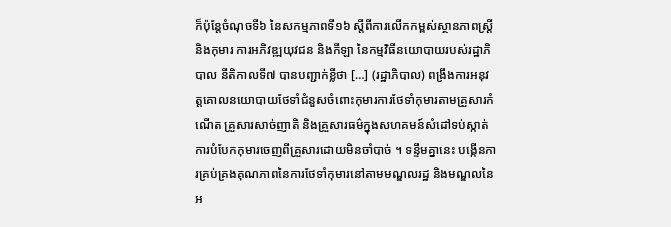ក៏ប៉ុន្តែចំណុចទី៦ នៃសកម្មភាពទី១៦ ស្តីពីការលើកកម្ពស់ស្ថានភាពស្ត្រី និងកុមារ ការអភិវឌ្ឍយុវជន និងកីឡា នៃកម្មវិធីនយោបាយរបស់រដ្ឋាភិបាល នីតិកាលទី៧ បានបញ្ជាក់ខ្លីថា […] (រដ្ឋាភិបាល) ពង្រឹងការអនុវត្តគោលនយោបាយថែទាំជំនួសចំពោះកុមារការថែទាំកុមារតាមគ្រួសារកំណើត គ្រួសារសាច់ញាតិ និងគ្រួសារធម៌ក្នុងសហគមន៍សំដៅទប់ស្កាត់ការបំបែកកុមារចេញពីគ្រួសារដោយមិនចាំបាច់ ។ ទន្ទឹមគ្នានេះ បង្កើនការគ្រប់គ្រងគុណភាពនៃការថែទាំកុមារនៅតាមមណ្ឌលរដ្ឋ និងមណ្ឌលនៃអ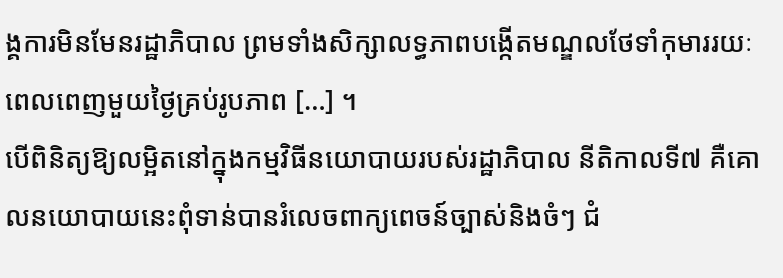ង្គការមិនមែនរដ្ឋាភិបាល ព្រមទាំងសិក្សាលទ្ធភាពបង្កើតមណ្ឌលថែទាំកុមាររយៈពេលពេញមួយថ្ងៃគ្រប់រូបភាព […] ។
បើពិនិត្យឱ្យលម្អិតនៅក្នុងកម្មវិធីនយោបាយរបស់រដ្ឋាភិបាល នីតិកាលទី៧ គឺគោលនយោបាយនេះពុំទាន់បានរំលេចពាក្យពេចន៍ច្បាស់និងចំៗ ជំ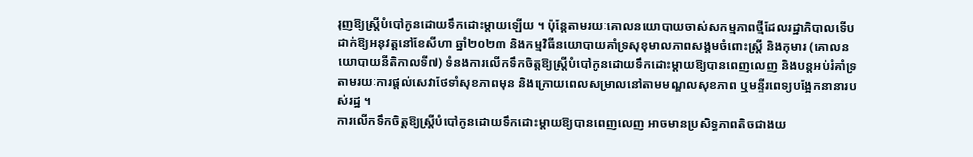រុញឱ្យស្ត្រីបំបៅកូនដោយទឹកដោះម្តាយឡើយ ។ ប៉ុន្តែតាមរយៈគោលនយោបាយចាស់សកម្មភាពថ្មីដែលរដ្ឋាភិបាលទើបដាក់ឱ្យអនុវត្តនៅខែសីហា ឆ្នាំ២០២៣ និងកម្មវិធីនយោបាយគាំទ្រសុខុមាលភាពសង្គមចំពោះស្រ្តី និងកុមារ (គោលនយោបាយនីតិកាលទី៧) ទំនងការលើកទឹកចិត្តឱ្យស្ត្រីបំបៅកូនដោយទឹកដោះម្តាយឱ្យបានពេញលេញ និងបន្តអប់រំគាំទ្រតាមរយៈការផ្តល់សេវាថែទាំសុខភាពមុន និងក្រោយពេលសម្រាលនៅតាមមណ្ឌលសុខភាព ឬមន្ទីរពេទ្យបង្អែកនានារបស់រដ្ឋ ។
ការលើកទឹកចិត្តឱ្យស្ត្រីបំបៅកូនដោយទឹកដោះម្តាយឱ្យបានពេញលេញ អាចមានប្រសិទ្ធភាពតិចជាងយ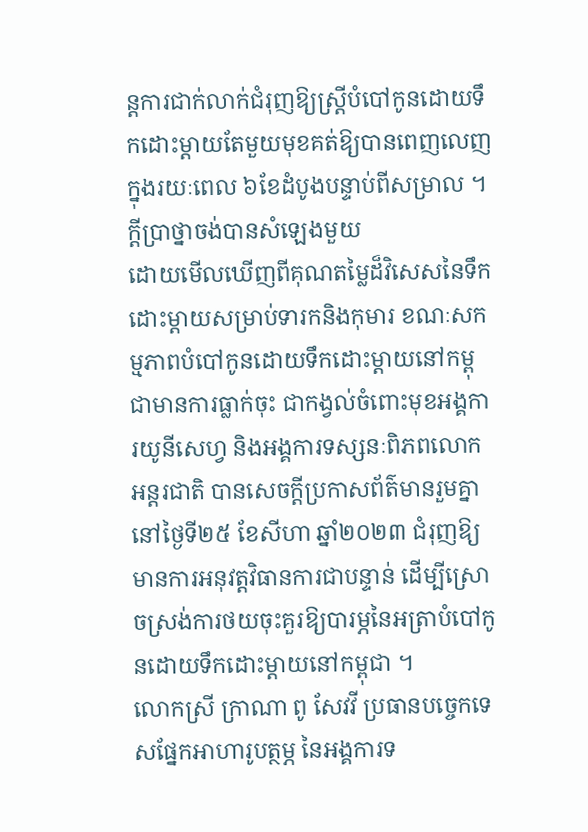ន្តការជាក់លាក់ជំរុញឱ្យស្ត្រីបំបៅកូនដោយទឹកដោះម្តាយតែមួយមុខគត់ឱ្យបានពេញលេញក្នុងរយៈពេល ៦ខែដំបូងបន្ទាប់ពីសម្រាល ។
ក្តីប្រាថ្នាចង់បានសំឡេងមួយ
ដោយមើលឃើញពីគុណតម្លៃដ៏វិសេសនៃទឹកដោះម្តាយសម្រាប់ទារកនិងកុមារ ខណៈសកម្មភាពបំបៅកូនដោយទឹកដោះម្តាយនៅកម្ពុជាមានការធ្លាក់ចុះ ជាកង្វល់ចំពោះមុខអង្គការយូនីសេហ្វ និងអង្គការទស្សនៈពិភពលោកអន្តរជាតិ បានសេចក្តីប្រកាសព័ត៌មានរួមគ្នានៅថ្ងៃទី២៥ ខែសីហា ឆ្នាំ២០២៣ ជំរុញឱ្យមានការអនុវត្តវិធានការជាបន្ទាន់ ដើម្បីស្រោចស្រង់ការថយចុះគួរឱ្យបារម្ភនៃអត្រាបំបៅកូនដោយទឹកដោះម្តាយនៅកម្ពុជា ។
លោកស្រី ក្រាណា ពូ សែវវី ប្រធានបច្ចេកទេសផ្នែកអាហារូបត្ថម្ភ នៃអង្គការទ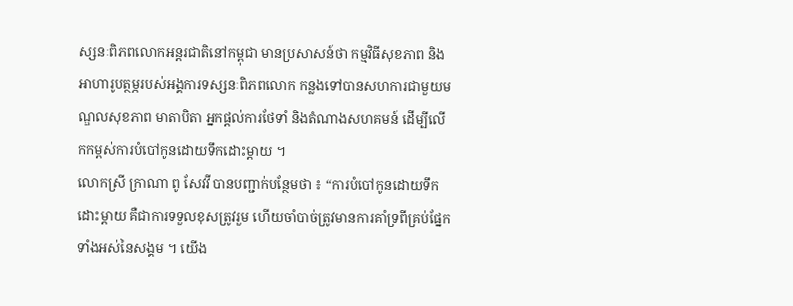ស្សនៈពិភពលោកអន្តរជាតិនៅកម្ពុជា មានប្រសាសន៍ថា កម្មវិធីសុខភាព និងអាហារូបត្ថម្ភរបស់អង្គការទស្សនៈពិភពលោក កន្លងទៅបានសហការជាមួយមណ្ឌលសុខភាព មាតាបិតា អ្នកផ្តល់ការថែទាំ និងតំណាងសហគមន៍ ដើម្បីលើកកម្ពស់ការបំបៅកូនដោយទឹកដោះម្តាយ ។
លោកស្រី ក្រាណា ពូ សែវវី បានបញ្ជាក់បន្ថែមថា ៖ “ការបំបៅកូនដោយទឹកដោះម្តាយ គឺជាការទទួលខុសត្រូវរួម ហើយចាំបាច់ត្រូវមានការគាំទ្រពីគ្រប់ផ្នែកទាំងអស់នៃសង្គម ។ យើង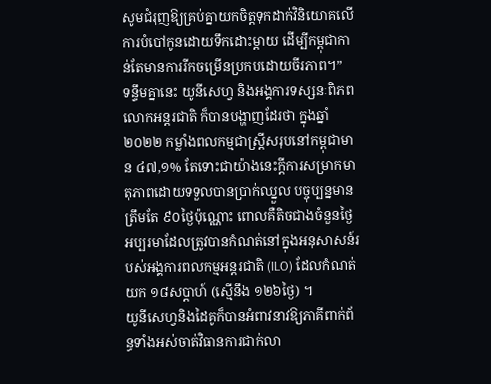សូមជំរុញឱ្យគ្រប់គ្នាយកចិត្តទុកដាក់វិនិយោគលើការបំបៅកូនដោយទឹកដោះម្តាយ ដើម្បីកម្ពុជាកាន់តែមានការរីកចម្រើនប្រកបដោយចីរភាព។”
ទន្ទឹមគ្នានេះ យូនីសេហ្វ និងអង្គការទស្សនៈពិភពលោកអន្តរជាតិ ក៏បានបង្ហាញដែរថា ក្នុងឆ្នាំ២០២២ កម្លាំងពលកម្មជាស្ត្រីសរុបនៅកម្ពុជាមាន ៤៧,១% តែទោះជាយ៉ាងនេះក្តីការសម្រាកមាតុភាពដោយទទួលបានប្រាក់ឈ្នួល បច្ចុប្បន្នមានត្រឹមតែ ៩០ថ្ងៃប៉ុណ្ណោះ ពោលគឺតិចជាងចំនួនថ្ងៃអប្បរមាដែលត្រូវបានកំណត់នៅក្នុងអនុសាសន៍របស់អង្គការពលកម្មអន្តរជាតិ (ILO) ដែលកំណត់យក ១៨សប្តាហ៍ (ស្មើនឹង ១២៦ថ្ងៃ) ។
យូនីសេហ្វនិងដៃគូក៏បានអំពាវនាវឱ្យភាគីពាក់ព័ន្ធទាំងអស់ចាត់វិធានការជាក់លា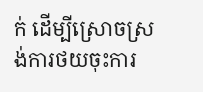ក់ ដើម្បីស្រោចស្រង់ការថយចុះការ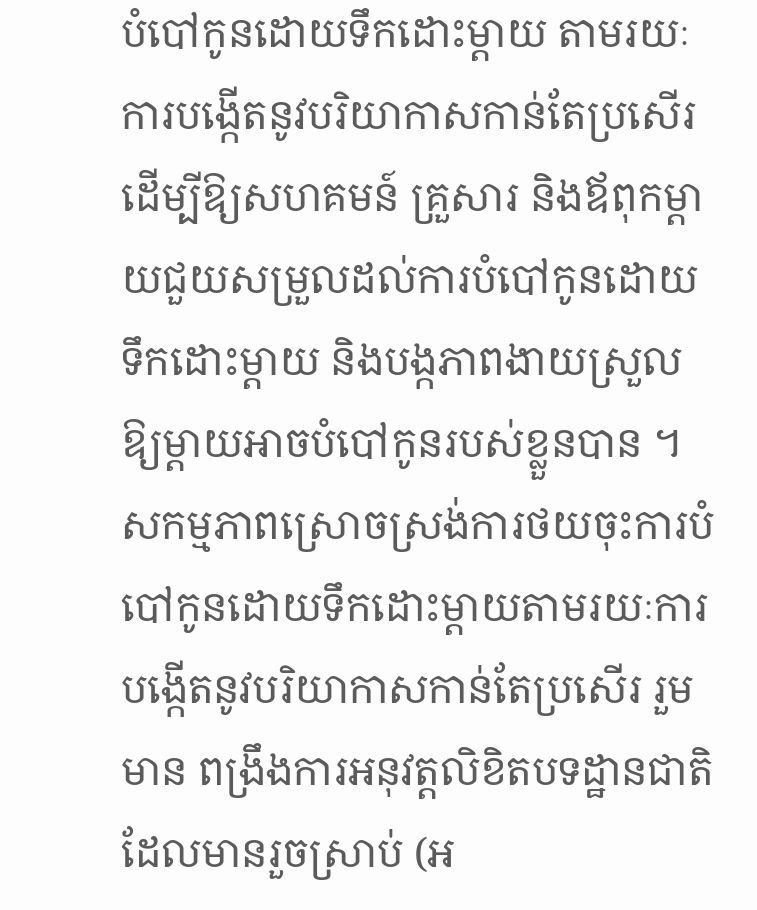បំបៅកូនដោយទឹកដោះម្តាយ តាមរយៈការបង្កើតនូវបរិយាកាសកាន់តែប្រសើរ ដើម្បីឱ្យសហគមន៍ គ្រួសារ និងឪពុកម្តាយជួយសម្រួលដល់ការបំបៅកូនដោយទឹកដោះម្តាយ និងបង្កភាពងាយស្រួលឱ្យម្តាយអាចបំបៅកូនរបស់ខ្លួនបាន ។
សកម្មភាពស្រោចស្រង់ការថយចុះការបំបៅកូនដោយទឹកដោះម្តាយតាមរយៈការបង្កើតនូវបរិយាកាសកាន់តែប្រសើរ រួមមាន ពង្រឹងការអនុវត្តលិខិតបទដ្ឋានជាតិដែលមានរួចស្រាប់ (អ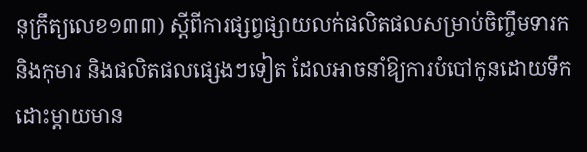នុក្រឹត្យលេខ១៣៣) ស្តីពីការផ្សព្វផ្សាយលក់ផលិតផលសម្រាប់ចិញ្ចឹមទារក និងកុមារ និងផលិតផលផ្សេងៗទៀត ដែលអាចនាំឱ្យការបំបៅកូនដោយទឹកដោះម្តាយមាន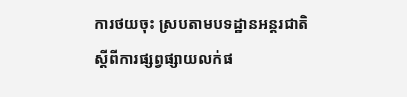ការថយចុះ ស្របតាមបទដ្ឋានអន្តរជាតិស្តីពីការផ្សព្វផ្សាយលក់ផ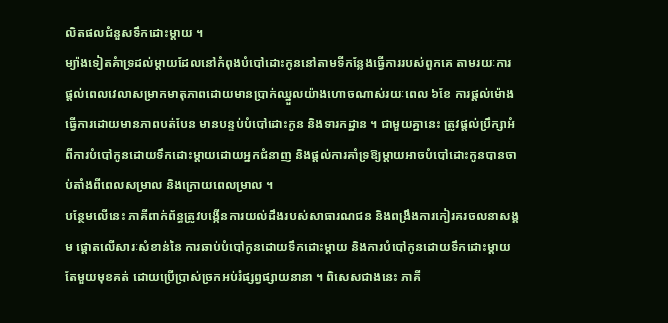លិតផលជំនួសទឹកដោះម្តាយ ។
ម្យ៉ាងទៀតគំាទ្រដល់ម្តាយដែលនៅកំពុងបំបៅដោះកូននៅតាមទីកន្លែងធ្វើការរបស់ពួកគេ តាមរយៈការផ្តល់ពេលវេលាសម្រាកមាតុភាពដោយមានប្រាក់ឈ្នួលយ៉ាងហោចណាស់រយៈពេល ៦ខែ ការផ្តល់ម៉ោងធ្វើការដោយមានភាពបត់បែន មានបន្ទប់បំបៅដោះកូន និងទារកដ្ឋាន ។ ជាមួយគ្នានេះ ត្រូវផ្តល់ប្រឹក្សាអំពីការបំបៅកូនដោយទឹកដោះម្តាយដោយអ្នកជំនាញ និងផ្តល់ការគាំទ្រឱ្យម្តាយអាចបំបៅដោះកូនបានចាប់តាំងពីពេលសម្រាល និងក្រោយពេលម្រាល ។
បន្ថែមលើនេះ ភាគីពាក់ព័ន្ធត្រូវបង្កើនការយល់ដឹងរបស់សាធារណជន និងពង្រឹងការកៀរគរចលនាសង្គម ផ្តោតលើសារៈសំខាន់នៃ ការឆាប់បំបៅកូនដោយទឹកដោះម្តាយ និងការបំបៅកូនដោយទឹកដោះម្តាយតែមួយមុខគត់ ដោយប្រើប្រាស់ច្រកអប់រំផ្សព្វផ្សាយនានា ។ ពិសេសជាងនេះ ភាគី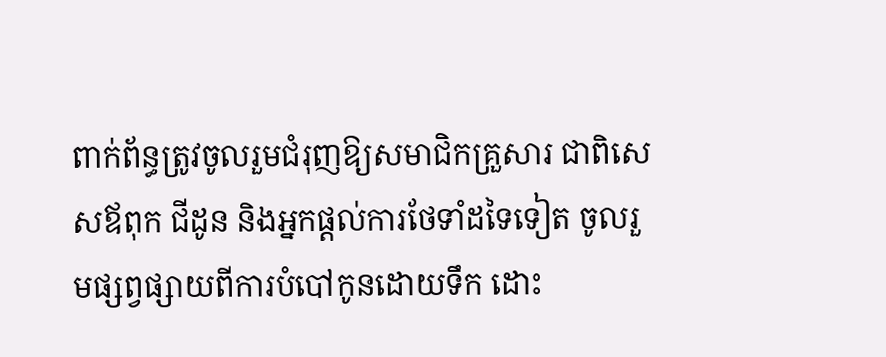ពាក់ព័ន្ធត្រូវចូលរួមជំរុញឱ្យសមាជិកគ្រួសារ ជាពិសេសឪពុក ជីដូន និងអ្នកផ្តល់ការថែទាំដទៃទៀត ចូលរួមផ្សព្វផ្សាយពីការបំបៅកូនដោយទឹក ដោះ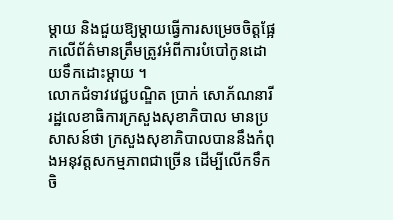ម្តាយ និងជួយឱ្យម្តាយធ្វើការសម្រេចចិត្តផ្អែកលើព័ត៌មានត្រឹមត្រូវអំពីការបំបៅកូនដោយទឹកដោះម្តាយ ។
លោកជំទាវវេជ្ជបណ្ឌិត ប្រាក់ សោភ័ណនារី រដ្ឋលេខាធិការក្រសួងសុខាភិបាល មានប្រសាសន៍ថា ក្រសួងសុខាភិបាលបាននឹងកំពុងអនុវត្តសកម្មភាពជាច្រើន ដើម្បីលើកទឹកចិ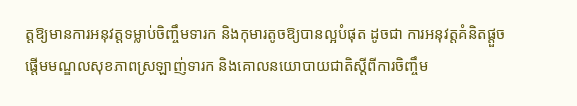ត្តឱ្យមានការអនុវត្តទម្លាប់ចិញ្ចឹមទារក និងកុមារតូចឱ្យបានល្អបំផុត ដូចជា ការអនុវត្តគំនិតផ្តួចផ្តើមមណ្ឌលសុខភាពស្រឡាញ់ទារក និងគោលនយោបាយជាតិស្តីពីការចិញ្ចឹម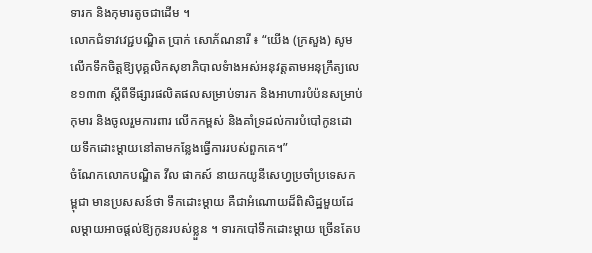ទារក និងកុមារតូចជាដើម ។
លោកជំទាវវេជ្ជបណ្ឌិត ប្រាក់ សោភ័ណនារី ៖ “យើង (ក្រសួង) សូមលើកទឹកចិត្តឱ្យបុគ្គលិកសុខាភិបាលទំាងអស់អនុវត្តតាមអនុក្រឹត្យលេខ១៣៣ ស្តីពីទីផ្សារផលិតផលសម្រាប់ទារក និងអាហារបំប៉នសម្រាប់កុមារ និងចូលរួមការពារ លើកកម្ពស់ និងគាំទ្រដល់ការបំបៅកូនដោយទឹកដោះម្តាយនៅតាមកន្លែងធ្វើការរបស់ពួកគេ។”
ចំណែកលោកបណ្ឌិត វីល ផាកស៍ នាយកយូនីសេហ្វប្រចាំប្រទេសកម្ពុជា មានប្រសសន៍ថា ទឹកដោះម្តាយ គឺជាអំណោយដ៏ពិសិដ្ឋមួយដែលម្តាយអាចផ្តល់ឱ្យកូនរបស់ខ្លួន ។ ទារកបៅទឹកដោះម្តាយ ច្រើនតែប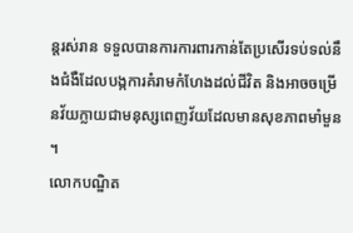ន្តរស់រាន ទទួលបានការការពារកាន់តែប្រសើរទប់ទល់នឹងជំងឺដែលបង្កការគំរាមកំហែងដល់ជីវិត និងអាចចម្រើនវ័យក្លាយជាមនុស្សពេញវ័យដែលមានសុខភាពមាំមួន ។
លោកបណ្ឌិត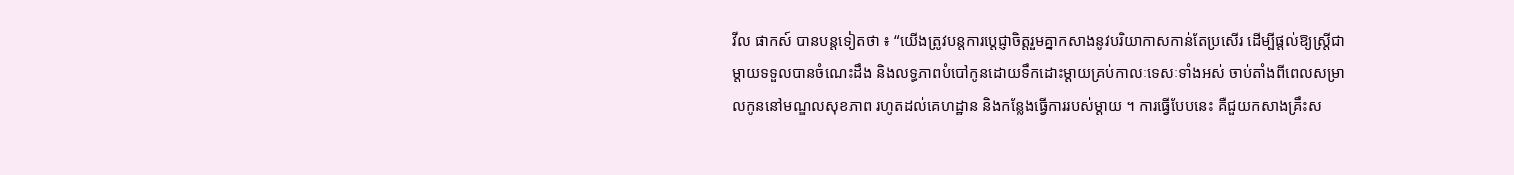វីល ផាកស៍ បានបន្តទៀតថា ៖ “យើងត្រូវបន្តការប្តេជ្ញាចិត្តរួមគ្នាកសាងនូវបរិយាកាសកាន់តែប្រសើរ ដើម្បីផ្តល់ឱ្យស្ត្រីជាម្តាយទទួលបានចំណេះដឹង និងលទ្ធភាពបំបៅកូនដោយទឹកដោះម្តាយគ្រប់កាលៈទេសៈទាំងអស់ ចាប់តាំងពីពេលសម្រាលកូននៅមណ្ឌលសុខភាព រហូតដល់គេហដ្ឋាន និងកន្លែងធ្វើការរបស់ម្តាយ ។ ការធ្វើបែបនេះ គឺជួយកសាងគ្រឹះស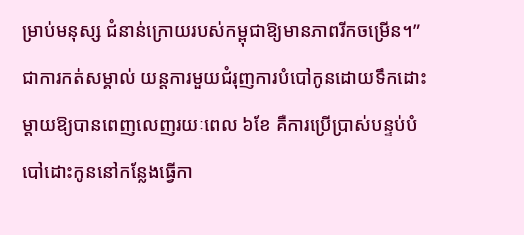ម្រាប់មនុស្ស ជំនាន់ក្រោយរបស់កម្ពុជាឱ្យមានភាពរីកចម្រើន។”
ជាការកត់សម្គាល់ យន្តការមួយជំរុញការបំបៅកូនដោយទឹកដោះម្តាយឱ្យបានពេញលេញរយៈពេល ៦ខែ គឺការប្រើប្រាស់បន្ទប់បំបៅដោះកូននៅកន្លែងធ្វើកា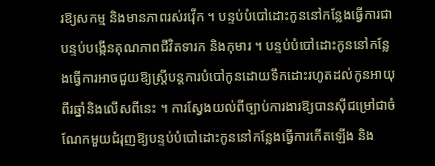រឱ្យសកម្ម និងមានភាពរស់រវ៉ើក ។ បន្ទប់បំបៅដោះកូននៅកន្លែងធ្វើការជាបន្ទប់បង្កើនគុណភាពជីវិតទារក និងកុមារ ។ បន្ទប់បំបៅដោះកូននៅកន្លែងធ្វើការអាចជួយឱ្យស្ត្រីបន្តការបំបៅកូនដោយទឹកដោះរហូតដល់កូនអាយុពីរឆ្នាំនិងលើសពីនេះ ។ ការស្វែងយល់ពីច្បាប់ការងារឱ្យបានស៊ីជម្រៅជាចំណែកមួយជំរុញឱ្យបន្ទប់បំបៅដោះកូននៅកន្លែងធ្វើការកើតឡើង និង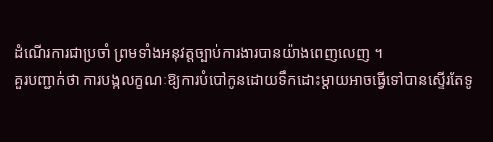ដំណើរការជាប្រចាំ ព្រមទាំងអនុវត្តច្បាប់ការងារបានយ៉ាងពេញលេញ ។
គួរបញ្ជាក់ថា ការបង្កលក្ខណៈឱ្យការបំបៅកូនដោយទឹកដោះម្តាយអាចធ្វើទៅបានស្ទើរតែទូ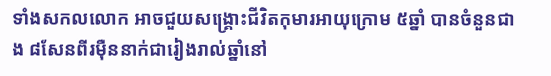ទាំងសកលលោក អាចជួយសង្គ្រោះជីវិតកុមារអាយុក្រោម ៥ឆ្នាំ បានចំនួនជាង ៨សែនពីរម៉ឺននាក់ជារៀងរាល់ឆ្នាំនៅ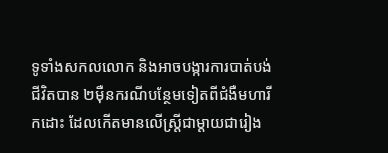ទូទាំងសកលលោក និងអាចបង្ការការបាត់បង់ជីវិតបាន ២ម៉ឺនករណីបន្ថែមទៀតពីជំងឺមហារីកដោះ ដែលកើតមានលើស្ត្រីជាម្តាយជារៀង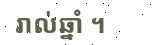រាល់ឆ្នាំ ។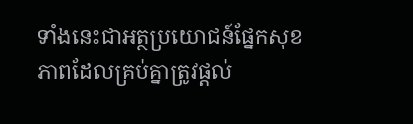ទាំងនេះជាអត្ថប្រយោជន៍ផ្នែកសុខភាពដែលគ្រប់គ្នាត្រូវផ្តល់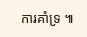ការគាំទ្រ ៕